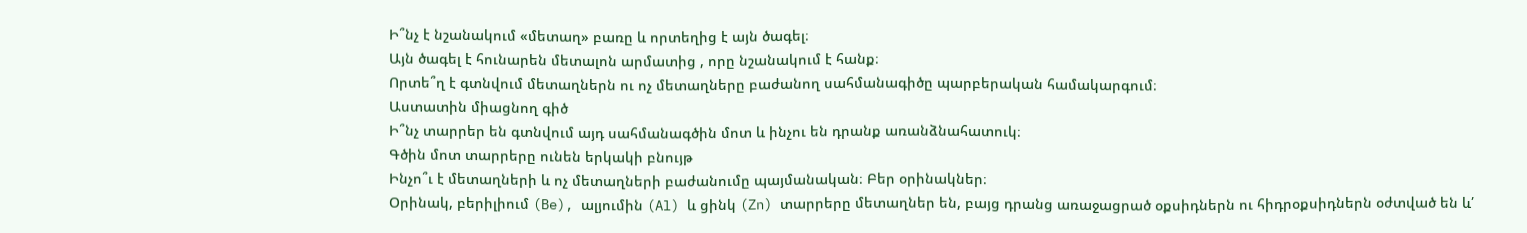Ի՞նչ է նշանակում «մետաղ» բառը և որտեղից է այն ծագել։
Այն ծագել է հունարեն մետալոն արմատից , որը նշանակում է հանք։
Որտե՞ղ է գտնվում մետաղներն ու ոչ մետաղները բաժանող սահմանագիծը պարբերական համակարգում։
Աստատին միացնող գիծ
Ի՞նչ տարրեր են գտնվում այդ սահմանագծին մոտ և ինչու են դրանք առանձնահատուկ։
Գծին մոտ տարրերը ունեն երկակի բնույթ
Ինչո՞ւ է մետաղների և ոչ մետաղների բաժանումը պայմանական։ Բեր օրինակներ։
Օրինակ, բերիլիում (Be), ալյումին (Al) և ցինկ (Zn) տարրերը մետաղներ են, բայց դրանց առաջացրած օքսիդներն ու հիդրօքսիդներն օժտված են և՛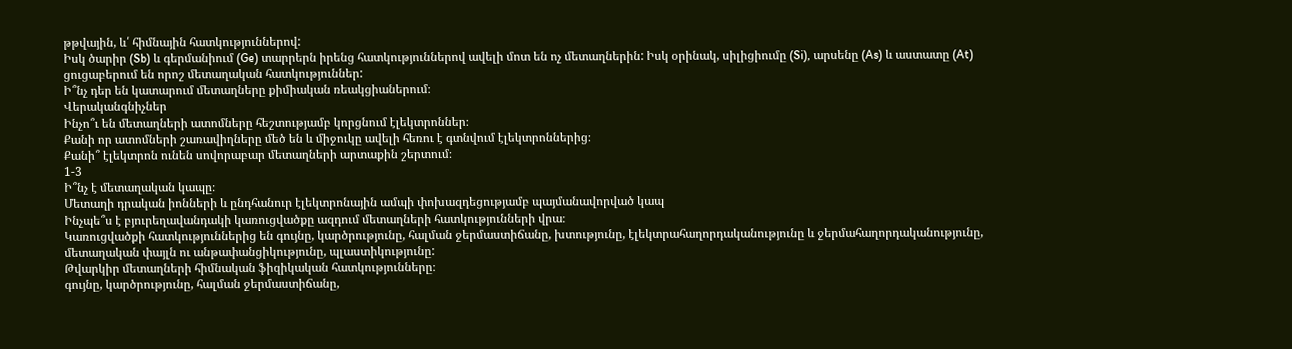թթվային, և՛ հիմնային հատկություններով:
Իսկ ծարիր (Sb) և գերմանիում (Ge) տարրերն իրենց հատկություններով ավելի մոտ են ոչ մետաղներին: Իսկ օրինակ, սիլիցիումը (Si), արսենը (As) և աստատը (At) ցուցաբերում են որոշ մետաղական հատկություններ:
Ի՞նչ դեր են կատարում մետաղները քիմիական ռեակցիաներում։
Վերականգնիչներ
Ինչո՞ւ են մետաղների ատոմները հեշտությամբ կորցնում էլեկտրոններ։
Քանի որ ատոմների շառավիղները մեծ են և միջուկը ավելի հեռու է գտնվում էլեկտրոններից։
Քանի՞ էլեկտրոն ունեն սովորաբար մետաղների արտաքին շերտում։
1-3
Ի՞նչ է մետաղական կապը։
Մետաղի դրական իոնների և ընդհանուր էլեկտրոնային ամպի փոխազդեցությամբ պայմանավորված կապ
Ինչպե՞ս է բյուրեղավանդակի կառուցվածքը ազդում մետաղների հատկությունների վրա։
Կառուցվածքի հատկություններից են գույնը, կարծրությունը, հալման ջերմաստիճանը, խտությունը, էլեկտրահաղորդականությունը և ջերմահաղորդականությունը, մետաղական փայլն ու անթափանցիկությունը, պլաստիկությունը:
Թվարկիր մետաղների հիմնական ֆիզիկական հատկությունները։
գույնը, կարծրությունը, հալման ջերմաստիճանը,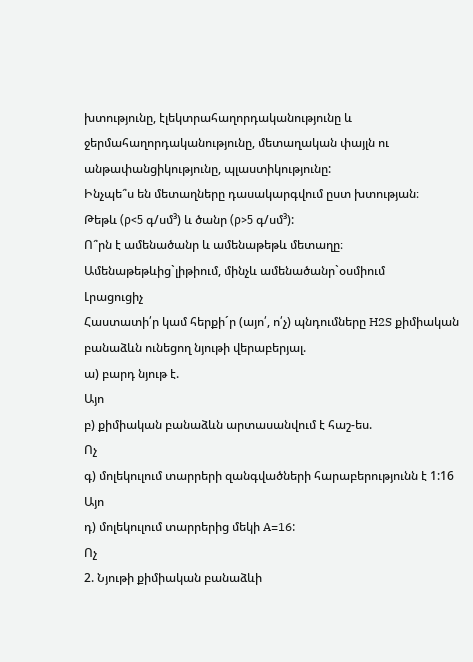խտությունը, էլեկտրահաղորդականությունը և ջերմահաղորդականությունը, մետաղական փայլն ու անթափանցիկությունը, պլաստիկությունը:
Ինչպե՞ս են մետաղները դասակարգվում ըստ խտության։
Թեթև (ρ<5 գ/սմ³) և ծանր (ρ>5 գ/սմ³):
Ո՞րն է ամենածանր և ամենաթեթև մետաղը։
Ամենաթեթևից`լիթիում, մինչև ամենածանր`օսմիում
Լրացուցիչ
Հաստատի՛ր կամ հերքի´ր (այո՛, ո՛չ) պնդումները H2S քիմիական բանաձևն ունեցող նյութի վերաբերյալ.
ա) բարդ նյութ է.
Այո
բ) քիմիական բանաձևն արտասանվում է հաշ-ես.
Ոչ
գ) մոլեկուլում տարրերի զանգվածների հարաբերությունն է 1:16
Այո
դ) մոլեկուլում տարրերից մեկի A=16:
Ոչ
2. Նյութի քիմիական բանաձևի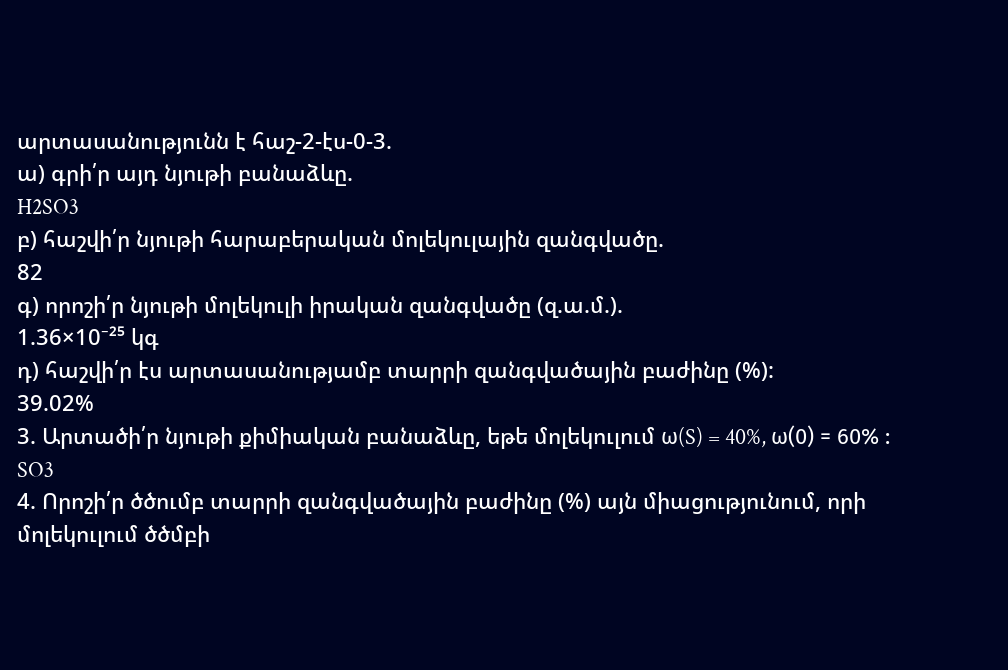արտասանությունն է հաշ-2-էս-0-3.
ա) գրի՛ր այդ նյութի բանաձևը.
H2SO3
բ) հաշվի՛ր նյութի հարաբերական մոլեկուլային զանգվածը.
82
գ) որոշի՛ր նյութի մոլեկուլի իրական զանգվածը (զ.ա.մ.).
1.36×10⁻²⁵ կգ
դ) հաշվի՛ր էս արտասանությամբ տարրի զանգվածային բաժինը (%):
39.02%
3. Արտածի՛ր նյութի քիմիական բանաձևը, եթե մոլեկուլում ω(S) = 40%, ω(0) = 60% :
SO3
4. Որոշի՛ր ծծումբ տարրի զանգվածային բաժինը (%) այն միացությունում, որի մոլեկուլում ծծմբի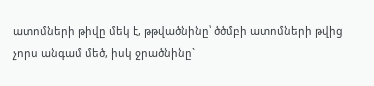ատոմների թիվը մեկ է, թթվածնինը՝ ծծմբի ատոմների թվից չորս անգամ մեծ, իսկ ջրածնինը`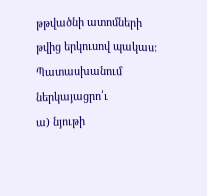թթվածնի ատոմների թվից երկուսով պակաս: Պատասխանում ներկայացրո՛ւ
ա) նյութի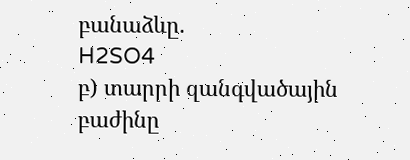բանաձևը.
H2SO4
բ) տարրի զանգվածային բաժինը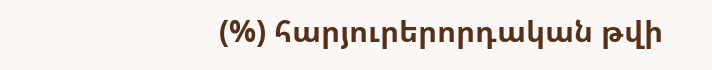(%) հարյուրերորդական թվի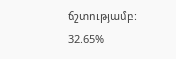ճշտությամբ:
32.65%